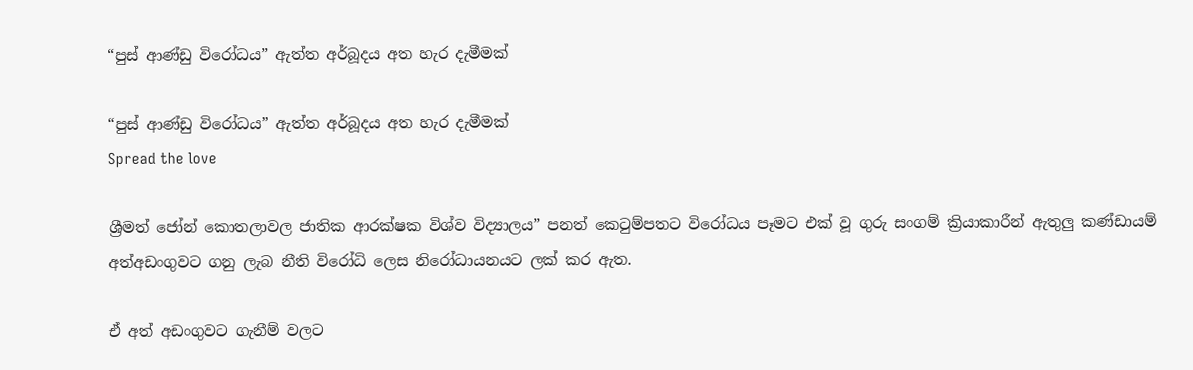“පුස් ආණ්ඩු විරෝධය” ඇත්ත අර්බූදය අත හැර දැමීමක්

“පුස් ආණ්ඩු විරෝධය” ඇත්ත අර්බූදය අත හැර දැමීමක්
Spread the love

ශ්‍රීමත් ජෝන් කොතලාවල ජාතික ආරක්ෂක විශ්ව විද්‍යාලය” පනත් කෙටුම්පතට විරෝධය පෑමට එක් වූ ගුරු සංගම් ක්‍රියාකාරීන් ඇතුලු කණ්ඩායම් අත්අඩංගුවට ගනු ලැබ නීති විරෝධි ලෙස නිරෝධායනයට ලක් කර ඇත.

ඒ අත් අඩංගුවට ගැනීම් වලට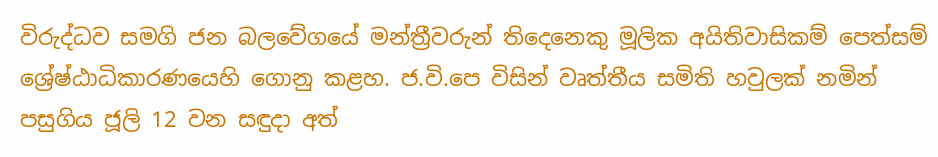විරුද්ධව සමගි ජන බලවේගයේ මන්ත්‍රීවරුන් තිදෙනෙකු මූලික අයිතිවාසිකම් පෙත්සම් ශ්‍රේෂ්ඨාධිකාරණයෙහි ගොනු කළහ. ජ.වි.පෙ විසින් වෘත්තීය සමිති හවුලක් නමින් පසුගිය ජූලි 12 වන සඳුදා අත්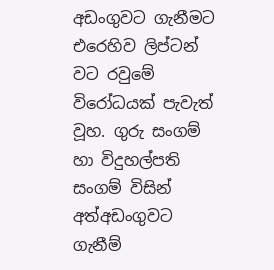අඩංගුවට ගැනීමට එරෙහිව ලිප්ටන් වට රවුමේ විරෝධයක් පැවැත් වූහ. ගුරු සංගම් හා විදුහල්පති සංගම් විසින් අත්අඩංගුවට ගැනීම්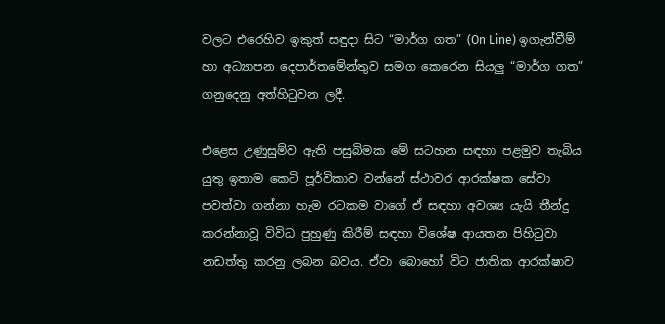වලට එරෙහිව ඉකුත් සඳුදා සිට “මාර්ග ගත” (On Line) ඉගැන්වීම් හා අධ්‍යාපන දෙපාර්තමේන්තුව සමග කෙරෙන සියලු “මාර්ග ගත” ගනුදෙනු අත්හිටුවන ලදී.

එළෙස උණුසුම්ව ඇති පසුබිමක මේ සටහන සඳහා පළමුව තැබිය යුතු ඉතාම කෙටි පූර්විකාව වන්නේ ස්ථාවර ආරක්ෂක සේවා පවත්වා ගන්නා හැම රටකම වාගේ ඒ සඳහා අවශ්‍ය යැයි තීන්දු කරන්නාවූ විවිධ පුහුණු කිරීම් සඳහා විශේෂ ආයතන පිහිටුවා නඩත්තු කරනු ලබන බවය. ඒවා බොහෝ විට ජාතික ආරක්ෂාව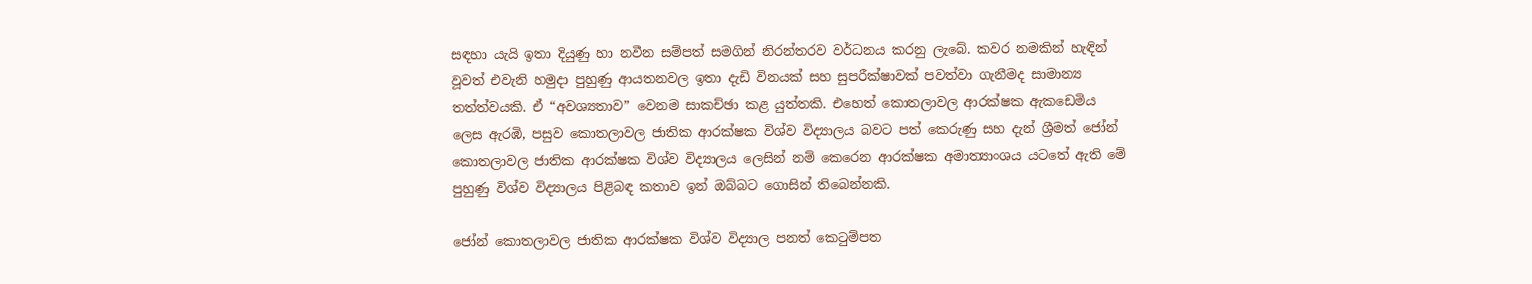සඳහා යැයි ඉතා දියුණු හා නවීන සම්පත් සමගින් නිරන්තරව වර්ධනය කරනු ලැබේ. කවර නමකින් හැඳින් වූවත් එවැනි හමුදා පුහුණු ආයතනවල ඉතා දැඩි විනයක් සහ සුපරීක්ෂාවක් පවත්වා ගැනීමද සාමාන්‍ය තත්ත්වයකි. ඒ “අවශ්‍යතාව” වෙනම සාකච්ඡා කළ යුත්තකි. එහෙත් කොතලාවල ආරක්ෂක ඇකඩෙමිය ලෙස ඇරඹි, පසුව කොතලාවල ජාතික ආරක්ෂක විශ්ව විද්‍යාලය බවට පත් කෙරුණු සහ දැන් ශ්‍රීමත් ජෝන් කොතලාවල ජාතික ආරක්ෂක විශ්ව විද්‍යාලය ලෙසින් නම් කෙරෙන ආරක්ෂක අමාත්‍යාංශය යටතේ ඇති මේ පුහුණු විශ්ව විද්‍යාලය පිළිබඳ කතාව ඉන් ඔබ්බට ගොසින් තිබෙන්නකි.

ජෝන් කොතලාවල ජාතික ආරක්ෂක විශ්ව විද්‍යාල පනත් කෙටුම්පත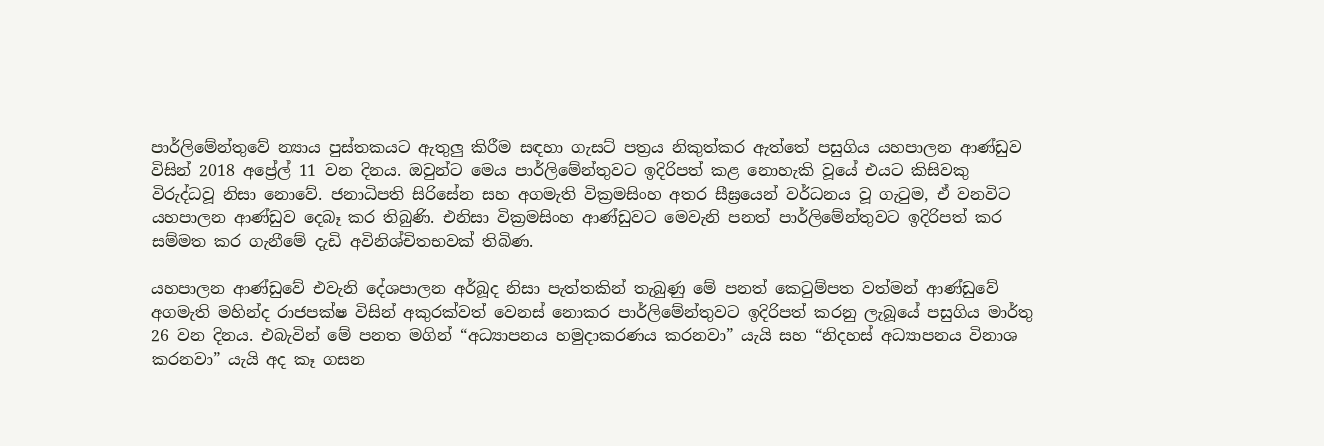පාර්ලිමේන්තුවේ න්‍යාය පුස්තකයට ඇතුලු කිරීම සඳහා ගැසට් පත්‍රය නිකුත්කර ඇත්තේ පසුගිය යහපාලන ආණ්ඩුව විසින් 2018 අප්‍රේල් 11 වන දිනය. ඔවුන්ට මෙය පාර්ලිමේන්තුවට ඉදිරිපත් කළ නොහැකි වූයේ එයට කිසිවකු විරුද්ධවූ නිසා නොවේ. ජනාධිපති සිරිසේන සහ අගමැති වික්‍රමසිංහ අතර සීඝ්‍රයෙන් වර්ධනය වූ ගැටුම, ඒ වනවිට යහපාලන ආණ්ඩුව දෙබෑ කර තිබුණි. එනිසා වික්‍රමසිංහ ආණ්ඩුවට මෙවැනි පනත් පාර්ලිමේන්තුවට ඉදිරිපත් කර සම්මත කර ගැනීමේ දැඩි අවිනිශ්චිතභවක් තිබිණ.

යහපාලන ආණ්ඩුවේ එවැනි දේශපාලන අර්බූද නිසා පැත්තකින් තැබුණු මේ පනත් කෙටුම්පත වත්මන් ආණ්ඩුවේ අගමැති මහින්ද රාජපක්ෂ විසින් අකුරක්වත් වෙනස් නොකර පාර්ලිමේන්තුවට ඉදිරිපත් කරනු ලැබූයේ පසුගිය මාර්තු 26 වන දිනය. එබැවින් මේ පනත මගින් “අධ්‍යාපනය හමුදාකරණය කරනවා” යැයි සහ “නිදහස් අධ්‍යාපනය විනාශ කරනවා” යැයි අද කෑ ගසන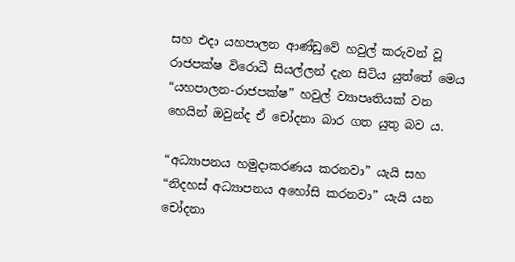සහ එදා යහපාලන ආණ්ඩුවේ හවුල් කරුවන් වූ රාජපක්ෂ විරොධී සියල්ලන් දැන සිටිය යුත්තේ මෙය “යහපාලන-රාජපක්ෂ” හවුල් ව්‍යාපෘතියක් වන හෙයින් ඔවුන්ද ඒ චෝදනා බාර ගත යුතු බව ය.

“අධ්‍යාපනය හමුදාකරණය කරනවා” යැයි සහ “නිදහස් අධ්‍යාපනය අහෝසි කරනවා” යැයි යන චෝදනා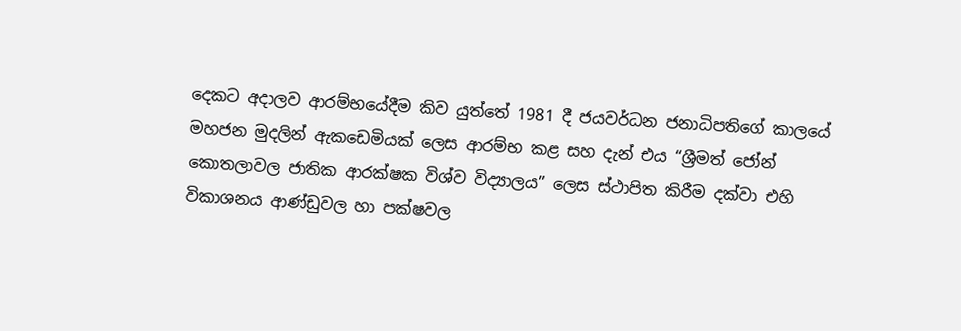දෙකට අදාලව ආරම්භයේදීම කිව යුත්තේ 1981 දී ජයවර්ධන ජනාධිපතිගේ කාලයේ මහජන මුදලින් ඇකඩෙමියක් ලෙස ආරම්භ කළ සහ දැන් එය “ශ්‍රීමත් ජෝන් කොතලාවල ජාතික ආරක්ෂක විශ්ව විද්‍යාලය” ලෙස ස්ථාපිත කිරීම දක්වා එහි විකාශනය ආණ්ඩුවල හා පක්ෂවල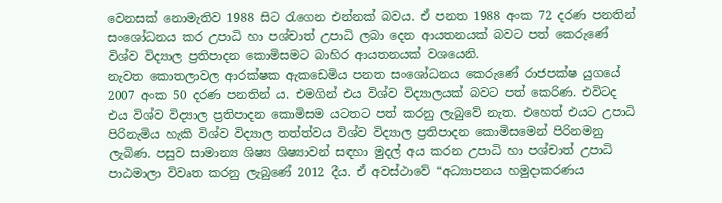වෙනසක් නොමැතිව 1988 සිට රැගෙන එන්නක් බවය. ඒ පනත 1988 අංක 72 දරණ පනතින් සංශෝධනය කර උපාධි හා පශ්චාත් උපාධි ලබා දෙන ආයතනයක් බවට පත් කෙරුණේ විශ්ව විද්‍යාල ප්‍රතිපාදන කොමිසමට බාහිර ආයතනයක් වශයෙනි.
නැවත කොතලාවල ආරක්ෂක ඇකඩෙමිය පනත සංශෝධනය කෙරුණේ රාජපක්ෂ යුගයේ 2007 අංක 50 දරණ පනතින් ය. එමගින් එය විශ්ව විද්‍යාලයක් බවට පත් කෙරිණ. එවිටද එය විශ්ව විද්‍යාල ප්‍රතිපාදන කොමිසම යටතට පත් කරනු ලැබුවේ නැත. එහෙත් එයට උපාධි පිරිනැමිය හැකි විශ්ව විද්‍යාල තත්ත්වය විශ්ව විද්‍යාල ප්‍රතිපාදන කොමිසමෙන් පිරිනමනු ලැබිණ. පසුව සාමාන්‍ය ශිෂ්‍ය ශිෂ්‍යාවන් සඳහා මුදල් අය කරන උපාධි හා පශ්චාත් උපාධි පාඨමාලා විවෘත කරනු ලැබුණේ 2012 දීය. ඒ අවස්ථාවේ “අධ්‍යාපනය හමුදාකරණය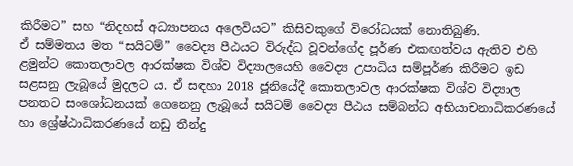කිරීමට” සහ “නිදහස් අධ්‍යාපනය අලෙවියට” කිසිවකුගේ විරෝධයක් නොතිබුණි.
ඒ සම්මතය මත “සයිටම්” වෛද්‍ය පීඨයට විරුද්ධ වූවන්ගේද පූර්ණ එකඟත්වය ඇතිව එහි ළමුන්ට කොතලාවල ආරක්ෂක විශ්ව විද්‍යාලයෙහි වෛද්‍ය උපාධිය සම්පූර්ණ කිරීමට ඉඩ සළසනු ලැබූයේ මුදලට ය. ඒ සඳහා 2018 ජූනියේදී කොතලාවල ආරක්ෂක විශ්ව විද්‍යාල පනතට සංශෝධනයක් ගෙනෙනු ලැබූයේ සයිටම් වෛද්‍ය පීඨය සම්බන්ධ අභියාචනාධිකරණයේ හා ශ්‍රේෂ්ඨාධිකරණයේ නඩු තීන්දු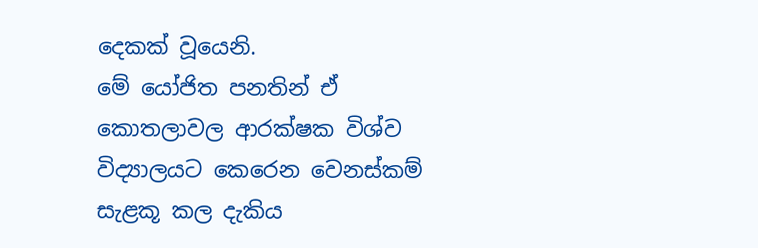දෙකක් වූයෙනි.
මේ යෝජිත පනතින් ඒ කොතලාවල ආරක්ෂක විශ්ව විද්‍යාලයට කෙරෙන වෙනස්කම් සැළකූ කල දැකිය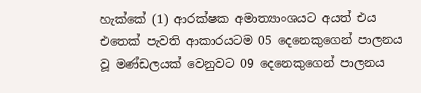හැක්කේ (1) ආරක්ෂක අමාත්‍යාංශයට අයත් එය එතෙක් පැවති ආකාරයටම 05 දෙනෙකුගෙන් පාලනය වූ මණ්ඩලයක් වෙනුවට 09 දෙනෙකුගෙන් පාලනය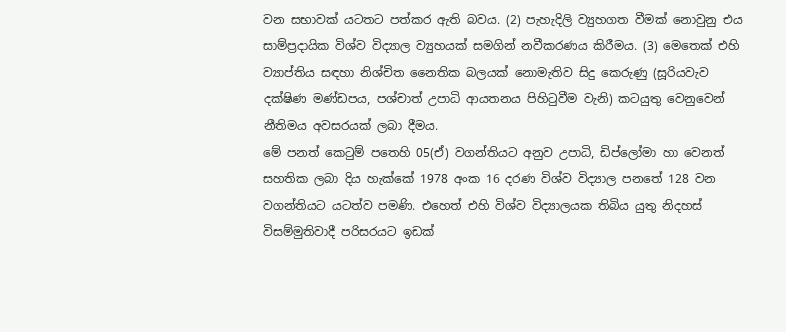වන සභාවක් යටතට පත්කර ඇති බවය. (2) පැහැදිලි ව්‍යුහගත වීමක් නොවුනු එය සාම්ප්‍රදායික විශ්ව විද්‍යාල ව්‍යුහයක් සමගින් නවීකරණය කිරීමය. (3) මෙතෙක් එහි ව්‍යාප්තිය සඳහා නිශ්චිත නෛතික බලයක් නොමැතිව සිදු කෙරුණු (සූරියවැව දක්ෂිණ මණ්ඩපය, පශ්චාත් උපාධි ආයතනය පිහිටුවීම වැනි) කටයුතු වෙනුවෙන් නීතිමය අවසරයක් ලබා දීමය.
මේ පනත් කෙටුම් පතෙහි 05(ඒ) වගන්තියට අනුව උපාධි, ඩිප්ලෝමා හා වෙනත් සහතික ලබා දිය හැක්කේ 1978 අංක 16 දරණ විශ්ව විද්‍යාල පනතේ 128 වන වගන්තියට යටත්ව පමණි. එහෙත් එහි විශ්ව විද්‍යාලයක තිබිය යුතු නිදහස් විසම්මුතිවාදී පරිසරයට ඉඩක්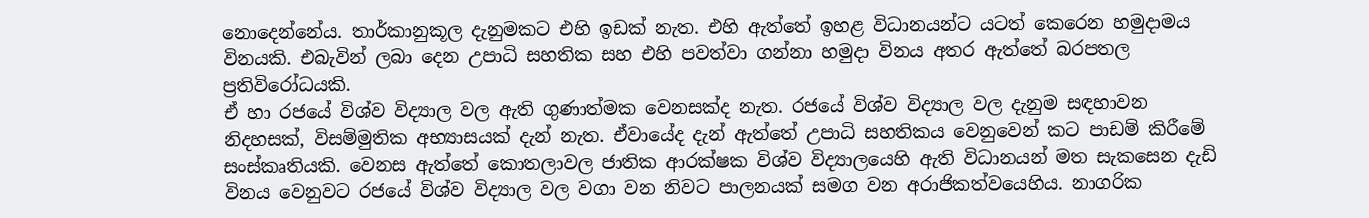නොදෙන්නේය. තාර්කානුකූල දැනුමකට එහි ඉඩක් නැත. එහි ඇත්තේ ඉහළ විධානයන්ට යටත් කෙරෙන හමුදාමය විනයකි. එබැවින් ලබා දෙන උපාධි සහතික සහ එහි පවත්වා ගන්නා හමුදා විනය අතර ඇත්තේ බරපතල ප්‍රතිවිරෝධයකි.
ඒ හා රජයේ විශ්ව විද්‍යාල වල ඇති ගුණාත්මක වෙනසක්ද නැත. රජයේ විශ්ව විද්‍යාල වල දැනුම සඳහාවන නිදහසක්, විසම්මුතික අභ්‍යාසයක් දැන් නැත. ඒවායේද දැන් ඇත්තේ උපාධි සහතිකය වෙනුවෙන් කට පාඩම් කිරීමේ සංස්කෘතියකි. වෙනස ඇත්තේ කොතලාවල ජාතික ආරක්ෂක විශ්ව විද්‍යාලයෙහි ඇති විධානයන් මත සැකසෙන දැඩි විනය වෙනුවට රජයේ විශ්ව විද්‍යාල වල වගා වන නිවට පාලනයක් සමග වන අරාජිකත්වයෙහිය. නාගරික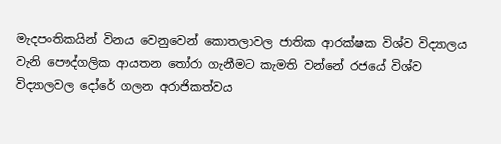මැදපංතිකයින් විනය වෙනුවෙන් කොතලාවල ජාතික ආරක්ෂක විශ්ව විද්‍යාලය වැනි පෞද්ගලික ආයතන තෝරා ගැනීමට කැමති වන්නේ රජයේ විශ්ව විද්‍යාලවල දෝරේ ගලන අරාජිකත්වය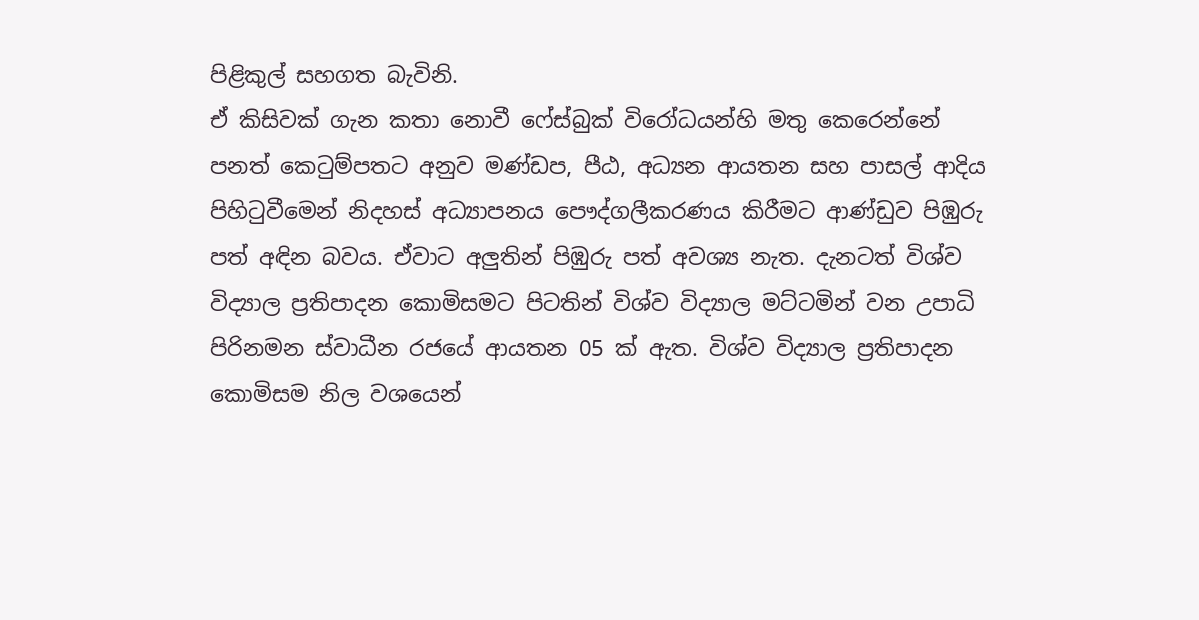පිළිකුල් සහගත බැවිනි.
ඒ කිසිවක් ගැන කතා නොවී ෆේස්බුක් විරෝධයන්හි මතු කෙරෙන්නේ පනත් කෙටුම්පතට අනුව මණ්ඩප, පීඨ, අධ්‍යන ආයතන සහ පාසල් ආදිය පිහිටුවීමෙන් නිදහස් අධ්‍යාපනය පෞද්ගලීකරණය කිරීමට ආණ්ඩුව පිඹුරු පත් අඳින බවය. ඒවාට අලුතින් පිඹුරු පත් අවශ්‍ය නැත. දැනටත් විශ්ව විද්‍යාල ප්‍රතිපාදන කොමිසමට පිටතින් විශ්ව විද්‍යාල මට්ටමින් වන උපාධි පිරිනමන ස්වාධීන රජයේ ආයතන 05 ක් ඇත. විශ්ව විද්‍යාල ප්‍රතිපාදන කොමිසම නිල වශයෙන්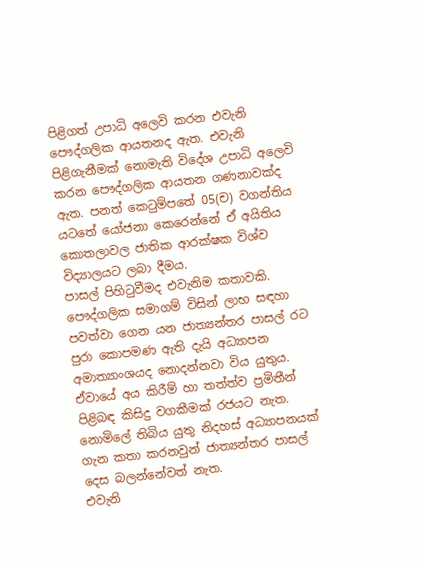පිළිගත් උපාධි අලෙවි කරන එවැනි පෞද්ගලික ආයතනද ඇත. එවැනි පිළිගැනීමක් නොමැති විදේශ උපාධි අලෙවි කරන පෞද්ගලික ආයතන ගණනාවක්ද ඇත. පනත් කෙටුම්පතේ 05(ච) වගන්තිය යටතේ යෝජනා කෙරෙන්නේ ඒ අයිතිය කොතලාවල ජාතික ආරක්ෂක විශ්ව විද්‍යාලයට ලබා දීමය.
පාසල් පිහිටුවීමද එවැනිම කතාවකි. පෞද්ගලික සමාගම් විසින් ලාභ සඳහා පවත්වා ගෙන යන ජාත්‍යන්තර පාසල් රට පුරා කොපමණ ඇති දැයි අධ්‍යාපන අමාත්‍යාංශයද නොදන්නවා විය යුතුය. ඒවායේ අය කිරීම් හා තත්ත්ව ප්‍රමිතීන් පිළිබඳ කිසිදු වගකීමක් රජයට නැත. නොමිලේ තිබිය යුතු නිදහස් අධ්‍යාපනයක් ගැන කතා කරනවුන් ජාත්‍යන්තර පාසල් දෙස බලන්නේවත් නැත.
එවැනි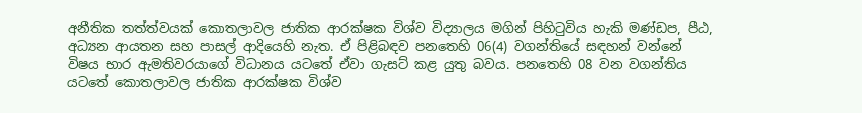අනීතික තත්ත්වයක් කොතලාවල ජාතික ආරක්ෂක විශ්ව විද්‍යාලය මගින් පිහිටුවිය හැකි මණ්ඩප, පීඨ, අධ්‍යන ආයතන සහ පාසල් ආදියෙහි නැත. ඒ පිළිබඳව පනතෙහි 06(4) වගන්තියේ සඳහන් වන්නේ විෂය භාර ඇමතිවරයාගේ විධානය යටතේ ඒවා ගැසට් කළ යුතු බවය. පනතෙහි 08 වන වගන්තිය යටතේ කොතලාවල ජාතික ආරක්ෂක විශ්ව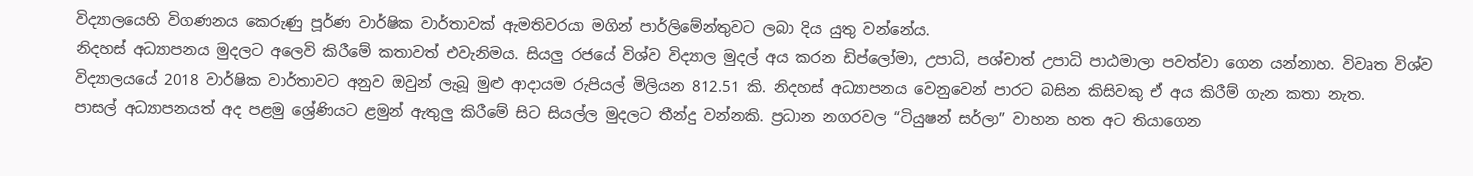විද්‍යාලයෙහි විගණනය කෙරුණු පූර්ණ වාර්ෂික වාර්තාවක් ඇමතිවරයා මගින් පාර්ලිමේන්තුවට ලබා දිය යුතු වන්නේය.
නිදහස් අධ්‍යාපනය මුදලට අලෙවි කිරීමේ කතාවත් එවැනිමය. සියලු රජයේ විශ්ව විද්‍යාල මුදල් අය කරන ඩිප්ලෝමා, උපාධි, පශ්චාත් උපාධි පාඨමාලා පවත්වා ගෙන යන්නාහ. විවෘත විශ්ව විද්‍යාලයයේ 2018 වාර්ෂික වාර්තාවට අනුව ඔවුන් ලැබූ මුළු ආදායම රුපියල් මිලියන 812.51 කි. නිදහස් අධ්‍යාපනය වෙනුවෙන් පාරට බසින කිසිවකු ඒ අය කිරීම් ගැන කතා නැත.
පාසල් අධ්‍යාපනයත් අද පළමු ශ්‍රේණියට ළමුන් ඇතුලු කිරීමේ සිට සියල්ල මුදලට තීන්දු වන්නකි. ප්‍රධාන නගරවල “ටියුෂන් සර්ලා” වාහන හත අට තියාගෙන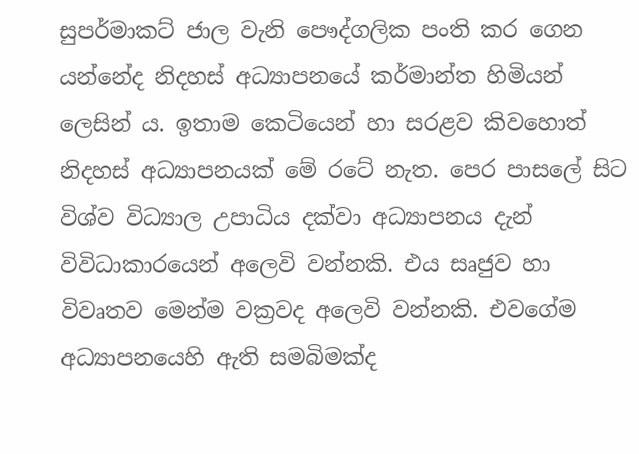සුපර්මාකට් ජාල වැනි පෞද්ගලික පංති කර ගෙන යන්නේද නිදහස් අධ්‍යාපනයේ කර්මාන්ත හිමියන් ලෙසින් ය. ඉතාම කෙටියෙන් හා සරළව කිවහොත් නිදහස් අධ්‍යාපනයක් මේ රටේ නැත. පෙර පාසලේ සිට විශ්ව විධ්‍යාල උපාධිය දක්වා අධ්‍යාපනය දැන් විවිධාකාරයෙන් අලෙවි වන්නකි. එය සෘජුව හා විවෘතව මෙන්ම වක්‍රවද අලෙවි වන්නකි. එවගේම අධ්‍යාපනයෙහි ඇති සමබිමක්ද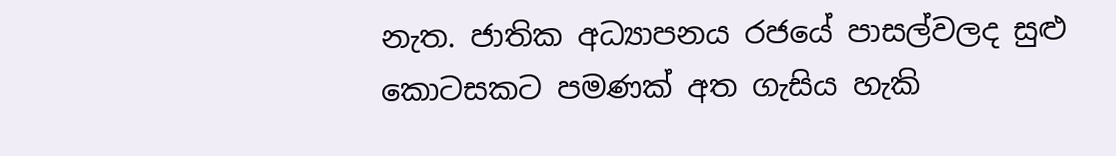නැත. ජාතික අධ්‍යාපනය රජයේ පාසල්වලද සුළු කොටසකට පමණක් අත ගැසිය හැකි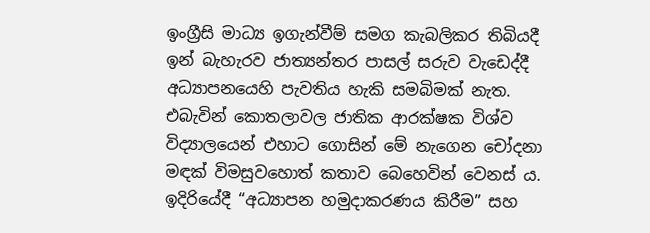ඉංග්‍රීසි මාධ්‍ය ඉගැන්වීම් සමග කැබලිකර තිබියදී ඉන් බැහැරව ජාත්‍යන්තර පාසල් සරුව වැඩෙද්දී අධ්‍යාපනයෙහි පැවතිය හැකි සමබිමක් නැත.               එබැවින් කොතලාවල ජාතික ආරක්ෂක විශ්ව විද්‍යාලයෙන් එහාට ගොසින් මේ නැගෙන චෝදනා මඳක් විමසුවහොත් කතාව බෙහෙවින් වෙනස් ය. ඉදිරියේදී “අධ්‍යාපන හමුදාකරණය කිරීම” සහ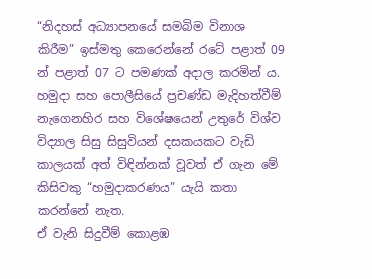“නිදහස් අධ්‍යාපනයේ සමබිම විනාශ කිරීම” ඉස්මතු කෙරෙන්නේ රටේ පළාත් 09 න් පළාත් 07 ට පමණක් අදාල කරමින් ය. හමුදා සහ පොලීසියේ ප්‍රචණ්ඩ මැදිහත්වීම් නැගෙනහිර සහ විශේෂයෙන් උතුරේ විශ්ව විද්‍යාල සිසු සිසුවියන් දසකයකට වැඩි කාලයක් අත් විඳින්නක් වූවත් ඒ ගැන මේ කිසිවකු “හමුදාකරණය” යැයි කතා කරන්නේ නැත.
ඒ වැනි සිදුවීම් කොළඹ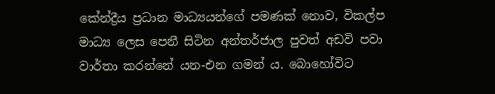කේන්ද්‍රීය ප්‍රධාන මාධ්‍යයන්ගේ පමණක් නොව, විකල්ප මාධ්‍ය ලෙස පෙනී සිටින අන්තර්ජාල පුවත් අඩවි පවා වාර්තා කරන්නේ යන-එන ගමන් ය. බොහෝවිට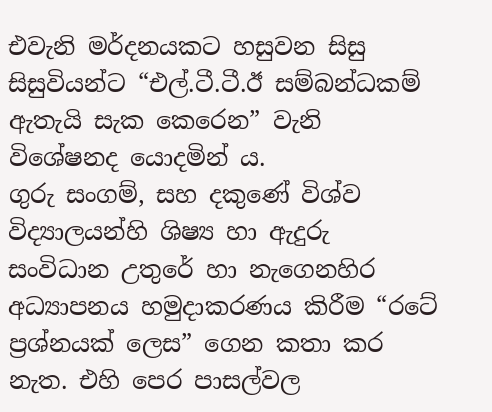එවැනි මර්දනයකට හසුවන සිසු සිසුවියන්ට “එල්.ටී.ටී.ඊ සම්බන්ධකම් ඇතැයි සැක කෙරෙන” වැනි විශේෂනද යොදමින් ය.
ගුරු සංගම්, සහ දකුණේ විශ්ව විද්‍යාලයන්හි ශිෂ්‍ය හා ඇදුරු සංවිධාන උතුරේ හා නැගෙනහිර අධ්‍යාපනය හමුදාකරණය කිරීම “රටේ ප්‍රශ්නයක් ලෙස” ගෙන කතා කර නැත. එහි පෙර පාසල්වල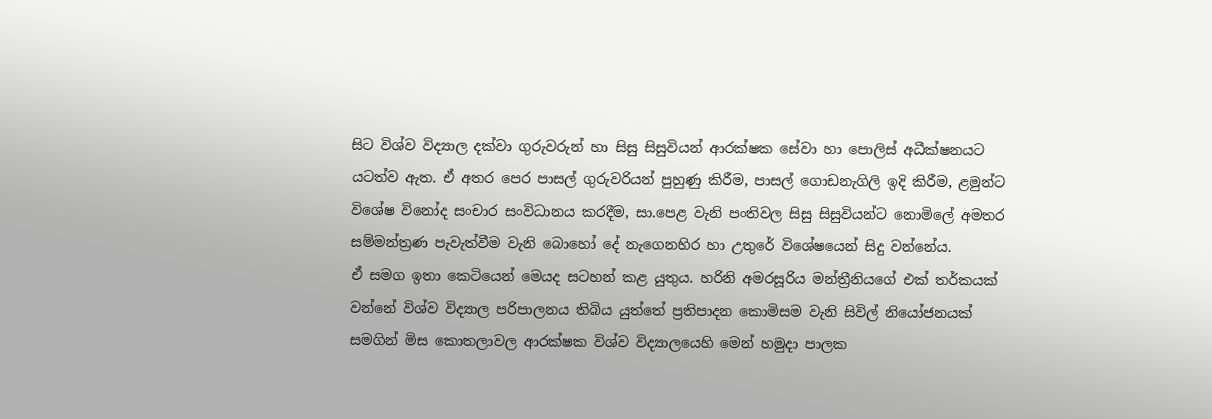සිට විශ්ව විද්‍යාල දක්වා ගුරුවරුන් හා සිසු සිසුවියන් ආරක්ෂක සේවා හා පොලිස් අධීක්ෂනයට යටත්ව ඇත. ඒ අතර පෙර පාසල් ගුරුවරියන් පුහුණු කිරීම, පාසල් ගොඩනැගිලි ඉදි කිරීම, ළමුන්ට විශේෂ විනෝද සංචාර සංවිධානය කරදීම, සා.පෙළ වැනි පංතිවල සිසු සිසුවියන්ට නොමිලේ අමතර සම්මන්ත්‍රණ පැවැත්වීම වැනි බොහෝ දේ නැගෙනහිර හා උතුරේ විශේෂයෙන් සිදු වන්නේය.
ඒ සමග ඉතා කෙටියෙන් මෙයද සටහන් කළ යුතුය. හරිනි අමරසූරිය මන්ත්‍රීනියගේ එක් තර්කයක් වන්නේ විශ්ව විද්‍යාල පරිපාලනය තිබිය යුත්තේ ප්‍රතිපාදන කොමිසම වැනි සිවිල් නියෝජනයක් සමගින් මිස කොතලාවල ආරක්ෂක විශ්ව විද්‍යාලයෙහි මෙන් හමුදා පාලක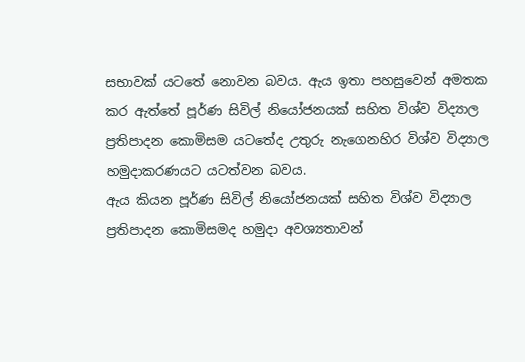සභාවක් යටතේ නොවන බවය. ඇය ඉතා පහසුවෙන් අමතක කර ඇත්තේ පූර්ණ සිවිල් නියෝජනයක් සහිත විශ්ව විද්‍යාල ප්‍රතිපාදන කොමිසම යටතේද උතුරු නැගෙනහිර විශ්ව විද්‍යාල හමුදාකරණයට යටත්වන බවය.
ඇය කියන පූර්ණ සිවිල් නියෝජනයක් සහිත විශ්ව විද්‍යාල ප්‍රතිපාදන කොමිසමද හමුදා අවශ්‍යතාවන්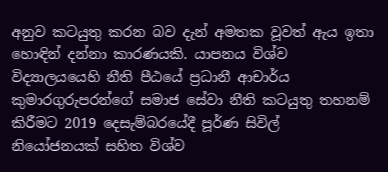අනුව කටයුතු කරන බව දැන් අමතක වූවත් ඇය ඉතා හොඳින් දන්නා කාරණයකි. යාපනය විශ්ව විද්‍යාලයයෙහි නීති පීඨයේ ප්‍රධානී ආචාර්ය කුමාරගුරුපරන්ගේ සමාජ සේවා නීති කටයුතු තහනම් කිරීමට 2019 දෙසැම්බරයේදී පූර්ණ සිවිල් නියෝජනයක් සහිත විශ්ව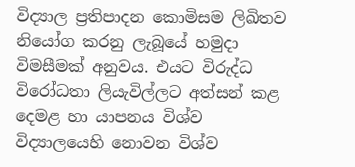විද්‍යාල ප්‍රතිපාදන කොමිසම ලිඛිතව නියෝග කරනු ලැබූයේ හමුදා විමසීමක් අනුවය. එයට විරුද්ධ විරෝධතා ලියැවිල්ලට අත්සන් කළ දෙමළ හා යාපනය විශ්ව විද්‍යාලයෙහි නොවන විශ්ව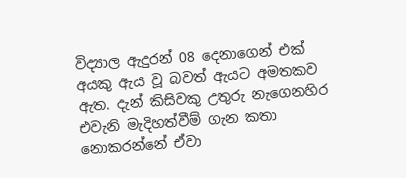විද්‍යාල ඇදුරන් 08 දෙනාගෙන් එක් අයකු ඇය වූ බවත් ඇයට අමතකව ඇත. දැන් කිසිවකු උතුරු නැගෙනහිර එවැනි මැදිහත්වීම් ගැන කතා නොකරන්නේ ඒවා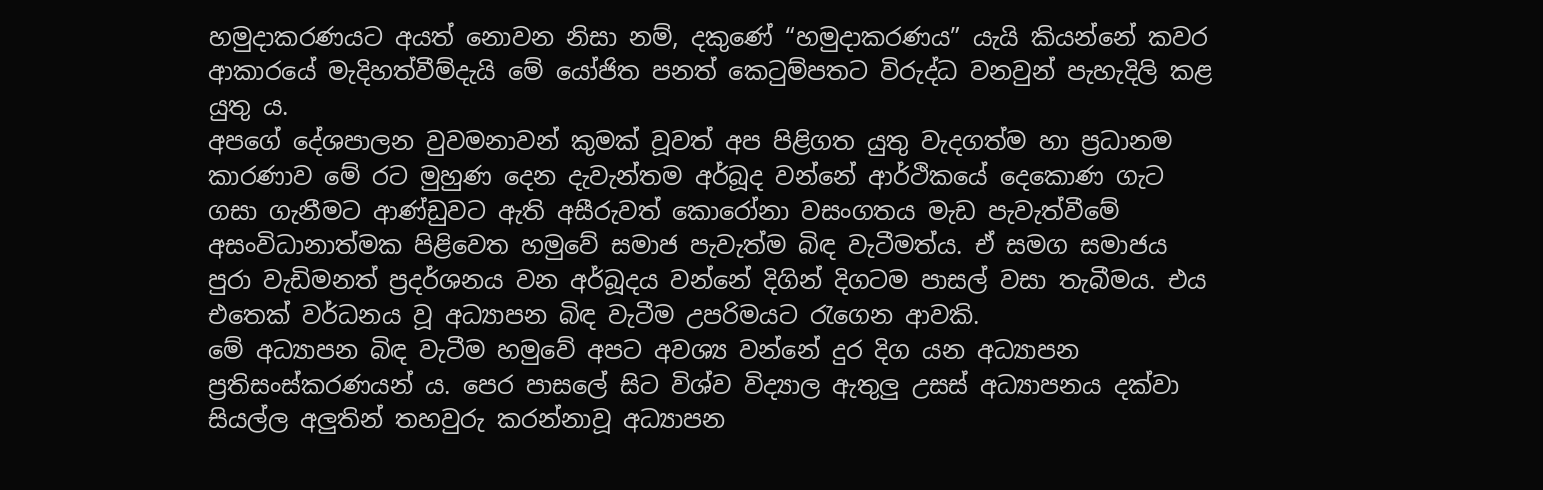හමුදාකරණයට අයත් නොවන නිසා නම්, දකුණේ “හමුදාකරණය” යැයි කියන්නේ කවර ආකාරයේ මැදිහත්වීම්දැයි මේ යෝජිත පනත් කෙටුම්පතට විරුද්ධ වනවුන් පැහැදිලි කළ යුතු ය.
අපගේ දේශපාලන වුවමනාවන් කුමක් වූවත් අප පිළිගත යුතු වැදගත්ම හා ප්‍රධානම කාරණාව මේ රට මුහුණ දෙන දැවැන්තම අර්බූද වන්නේ ආර්ථිකයේ දෙකොණ ගැට ගසා ගැනීමට ආණ්ඩුවට ඇති අසීරුවත් කොරෝනා වසංගතය මැඩ පැවැත්වීමේ අසංවිධානාත්මක පිළිවෙත හමුවේ සමාජ පැවැත්ම බිඳ වැටීමත්ය. ඒ සමග සමාජය පුරා වැඩිමනත් ප්‍රදර්ශනය වන අර්බූදය වන්නේ දිගින් දිගටම පාසල් වසා තැබීමය. එය එතෙක් වර්ධනය වූ අධ්‍යාපන බිඳ වැටීම උපරිමයට රැගෙන ආවකි.
මේ අධ්‍යාපන බිඳ වැටීම හමුවේ අපට අවශ්‍ය වන්නේ දුර දිග යන අධ්‍යාපන ප්‍රතිසංස්කරණයන් ය. පෙර පාසලේ සිට විශ්ව විද්‍යාල ඇතුලු උසස් අධ්‍යාපනය දක්වා සියල්ල අලුතින් තහවුරු කරන්නාවූ අධ්‍යාපන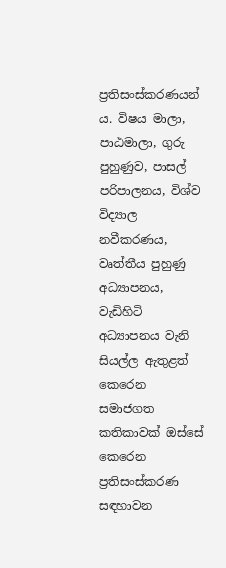ප්‍රතිසංස්කරණයන් ය. විෂය මාලා, පාඨමාලා, ගුරු පුහුණුව, පාසල් පරිපාලනය, විශ්ව විද්‍යාල නවීකරණය, වෘත්තීය පුහුණු අධ්‍යාපනය, වැඩිහිටි අධ්‍යාපනය වැනි සියල්ල ඇතුළත් කෙරෙන සමාජගත කතිකාවක් ඔස්සේ කෙරෙන ප්‍රතිසංස්කරණ සඳහාවන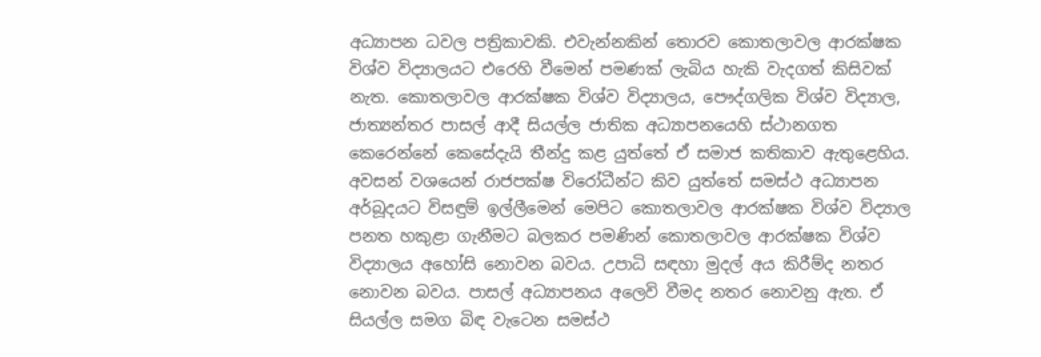අධ්‍යාපන ධවල පත්‍රිකාවකි. එවැන්නකින් තොරව කොතලාවල ආරක්ෂක විශ්ව විද්‍යාලයට එරෙහි වීමෙන් පමණක් ලැබිය හැකි වැදගත් කිසිවක් නැත. කොතලාවල ආරක්ෂක විශ්ව විද්‍යාලය, පෞද්ගලික විශ්ව විද්‍යාල, ජාත්‍යන්තර පාසල් ආදී සියල්ල ජාතික අධ්‍යාපනයෙහි ස්ථානගත කෙරෙන්නේ කෙසේදැයි තීන්දු කළ යුත්තේ ඒ සමාජ කතිකාව ඇතුළෙහිය.           අවසන් වශයෙන් රාජපක්ෂ විරෝධීන්ට කිව යුත්තේ සමස්ථ අධ්‍යාපන අර්බූදයට විසඳුම් ඉල්ලීමෙන් මෙපිට කොතලාවල ආරක්ෂක විශ්ව විද්‍යාල පනත හකුළා ගැනීමට බලකර පමණින් කොතලාවල ආරක්ෂක විශ්ව විද්‍යාලය අහෝසි නොවන බවය. උපාධි සඳහා මුදල් අය කිරීම්ද නතර නොවන බවය. පාසල් අධ්‍යාපනය අලෙවි වීමද නතර නොවනු ඇත. ඒ සියල්ල සමග බිඳ වැටෙන සමස්ථ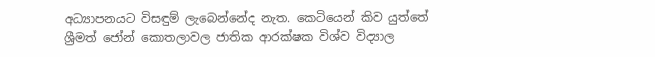අධ්‍යාපනයට විසඳුම් ලැබෙන්නේද නැත. කෙටියෙන් කිව යුත්තේ ශ්‍රීමත් ජෝන් කොතලාවල ජාතික ආරක්ෂක විශ්ව විද්‍යාල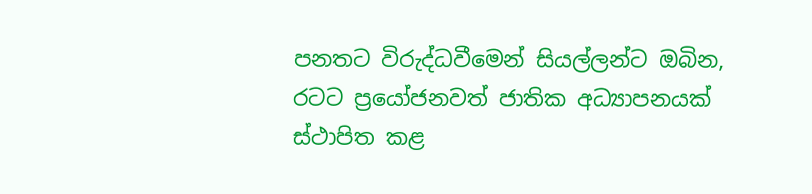පනතට විරුද්ධවීමෙන් සියල්ලන්ට ඔබින, රටට ප්‍රයෝජනවත් ජාතික අධ්‍යාපනයක් ස්ථාපිත කළ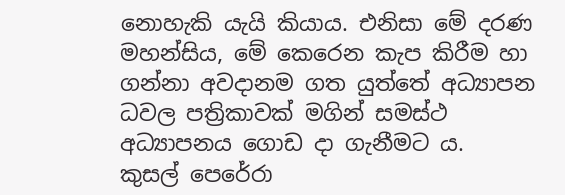නොහැකි යැයි කියාය. එනිසා මේ දරණ මහන්සිය, මේ කෙරෙන කැප කිරීම හා ගන්නා අවදානම ගත යුත්තේ අධ්‍යාපන ධවල පත්‍රිකාවක් මගින් සමස්ථ අධ්‍යාපනය ගොඩ දා ගැනීමට ය.
කුසල් පෙරේරා